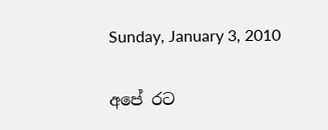Sunday, January 3, 2010

අපේ රට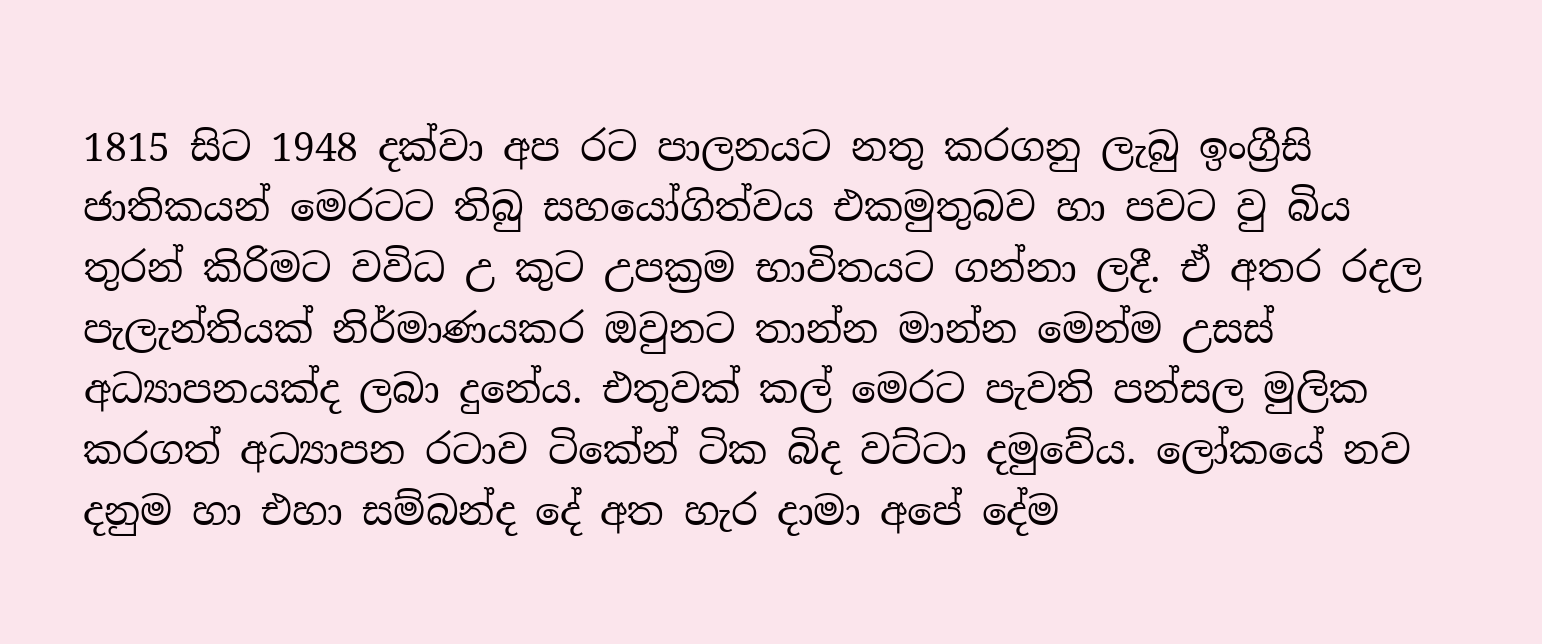1815 සිට 1948 දක්වා අප රට පාලනයට නතු කරගනු ලැබු ඉංග්‍රීසි ජාතිකයන් මෙරටට තිබු සහයෝගිත්වය එකමුතුබව හා පවට වු බිය තුරන් කිරිමට වවිධ උ කුට උපක්‍රම භාවිතයට ගන්නා ලදී. ඒ අතර රදල පැලැන්තියක් නිර්මාණයකර ඔවුනට තාන්න මාන්න මෙන්ම උසස් අධ්‍යාපනයක්ද ලබා දුනේය. එතුවක් කල් මෙරට පැවති පන්සල මුලික කරගත් අධ්‍යාපන රටාව ටිකේන් ටික බිද වට්ටා දමුවේය. ලෝකයේ නව දනුම හා එහා සම්බන්ද දේ අත හැර දාමා අපේ දේම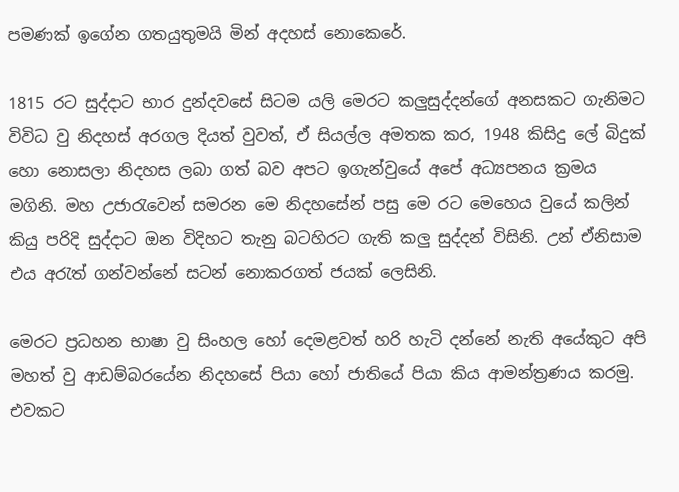පමණක් ඉගේන ගතයුතුමයි මින් අදහස් නොකෙරේ.

1815 රට සුද්දාට භාර දුන්දවසේ සිටම යලි මෙරට කලුසුද්දන්ගේ අනසකට ගැනිමට විවිධ වු නිදහස් අරගල දියත් වුවත්, ඒ සියල්ල අමතක කර, 1948 කිසිදු ලේ බිදුක් හො නොසලා නිදහස ලබා ගත් බව අපට ඉගැන්වුයේ අපේ අධ්‍යපනය ක්‍රමය මගිනි. මහ උජාරැවෙන් සමරන මෙ නිදහසේන් පසු මෙ රට මෙහෙය වුයේ කලින් කියු පරිදි සුද්දාට ඔන විදිහට තැනු බටහිරට ගැති කලු සුද්දන් විසිනි. උන් ඒනිසාම එය අරැත් ගන්වන්නේ සටන් නොකරගත් ජයක් ලෙසිනි.

මෙරට ප්‍රධහන භාෂා වු සිංහල හෝ දෙමළවත් හරි හැටි දන්නේ නැති අයේකුට අපි මහත් වු ආඩම්බරයේන නිදහසේ පියා හෝ ජාතියේ පියා කිය ආමන්ත්‍රණය කරමු. එවකට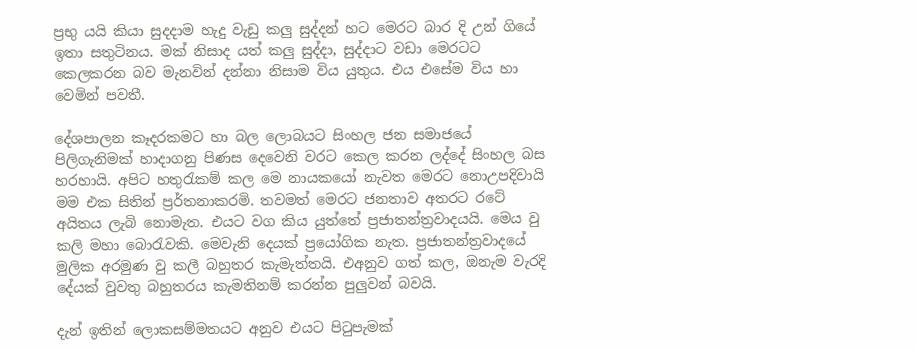ප්‍රභු යයි කියා සුදදාම හැදු වැඩු කලු සුද්දන් හට මෙරට බාර දි උන් ගියේ ඉතා සතුටිනය. මක් නිසාද යත් කලු සුද්දා, සුද්දාට වඩා මෙරටට කෙලකරන බව මැනවින් දන්නා නිසාම විය යුතුය. එය එසේම විය හා වෙමින් පවතී.

දේශපාලන කෑදරකමට හා බල ලොබයට සිංහල ජන සමාජයේ පිලිගැනිමක් හාදාගනු පිණස දෙවෙනි වරට කෙල කරන ලද්දේ සිංහල බස හරහායි. අපිට හතුරැකම් කල මෙ නායකයෝ නැවත මෙරට නොඋපදිවායි මම එක සිතින් ප්‍රර්තනාකරමි. තවමත් මෙරට ජනතාව අතරට රටේ අයිතය ලැබි නොමැත. එයට වග කිය යුත්තේ ප්‍රජාතන්ත්‍රවාදයයි. මෙය වු කලි මහා බොරැවකි. මෙවැනි දෙයක් ප්‍රයෝගික නැත. ප්‍රජාතන්ත්‍රවාදයේ මුලික අරමුණ වු කලී බහුතර කැමැත්තයි. එඅනුව ගත් කල, ඔනැම වැරදි දේයක් වුවතු බහුතරය කැමතිනම් කරන්න පුලුවන් බවයි.

දැන් ඉතින් ලොකසම්මතයට අනුව එයට පිටුපැමක්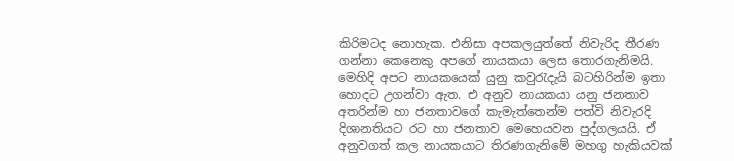කිරිමටද නොහැක. එනිසා අපකලයුත්තේ නිවැරිද තීරණ ගන්නා කෙනෙකු අපගේ නායකයා ලෙස තොරගැනිමයි. මෙහිදි අපට නායකයෙක් යුනු කවුරැදැයි බටහිරින්ම ඉතා හොදට උගන්වා ඇත. එ අනුව නායකයා යනු ජනතාව අතරින්ම හා ජනතාවගේ කැමැත්තෙන්ම පත්වි නිවැරදි දිශානතියට රට හා ජනතාව මෙහෙයවන පුද්ගලයයි. ඒ අනුවගත් කල නායකයාට තිරණගැනිමේ මහගු හැකියවක්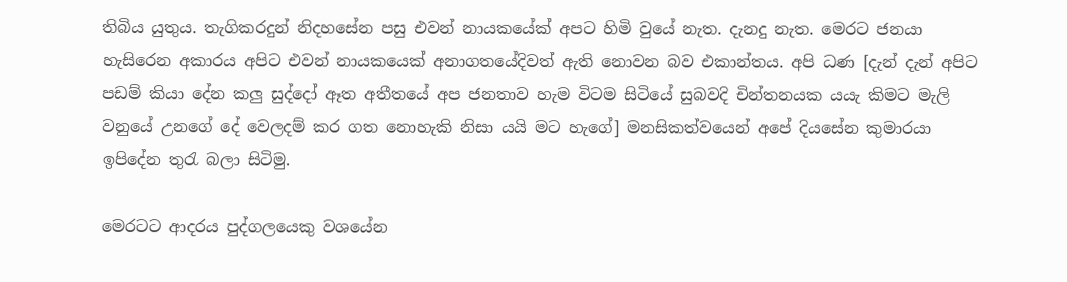තිබිය යුතුය. තැගිකරදුන් නිදහසේන පසු එවන් නායකයේක් අපට හිමි වුයේ නැත. දැනදු නැත. මෙරට ජනයා හැසිරෙන අකාරය අපිට එවන් නායකයෙක් අනාගතයේදිවත් ඇති නොවන බව එකාන්තය. අපි ධණ [දැන් දැන් අපිට පඩම් කියා දේන කලු සුද්දෝ ඈත අතීතයේ අප ජනතාව හැම විටම සිටියේ සුබවදි චින්තනයක යයැ කිමට මැලි වනුයේ උනගේ දේ වෙලදම් කර ගත නොහැකි නිසා යයි මට හැගේ] මනසිකත්වයෙන් අපේ දියසේන කුමාරයා ඉපිදේන තුරැ බලා සිටිමු.

මෙරටට ආදරය පුද්ගලයෙකු වශයේන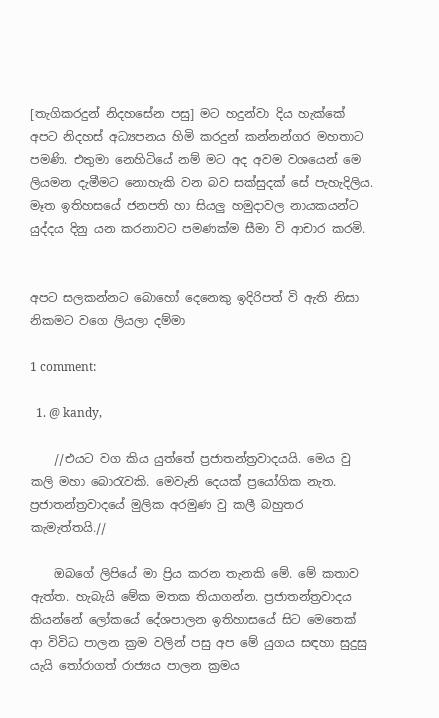[තැගිකරදුන් නිදහසේන පසු] මට හදුන්වා දිය හැක්කේ අපට නිදහස් අධ්‍යපනය හිමි කරදුන් කන්නන්ගර මහතාට පමණි. එතුමා නෙහිටියේ නම් මට අද අවම වශයෙන් මෙ ලියමන දැමීමට නොහැකි වන බව සක්සුදක් සේ පැහැදිලිය. මෑත ඉතිහසයේ ජනපති හා සියලු හමුදාවල නායකයන්ට යුද්දය දිනු යන කරනාවට පමණක්ම සීමා වි ආචාර කරමි.


අපට සලකන්නට බොහෝ දෙනෙකු ඉදිරිපත් වි ඇති නිසා නිකමට වගෙ ලියලා දම්මා

1 comment:

  1. @ kandy,

    //එයට වග කිය යුත්තේ ප්‍රජාතන්ත්‍රවාදයයි. මෙය වු කලි මහා බොරැවකි. මෙවැනි දෙයක් ප්‍රයෝගික නැත. ප්‍රජාතන්ත්‍රවාදයේ මුලික අරමුණ වු කලී බහුතර කැමැත්තයි.//

    ඔබගේ ලිපියේ මා ප්‍රිය කරන තැනකි මේ. මේ කතාව ඇත්ත. හැබැයි මේක මතක තියාගන්න. ප්‍රජාතන්ත්‍රවාදය කියන්නේ ලෝකයේ දේශපාලන ඉතිහාසයේ සිට මෙතෙක් ආ විවිධ පාලන ක්‍රම වලින් පසු අප මේ යුගය සඳහා සුදුසු යැයි තෝරාගත් රාජ්‍යය පාලන ක්‍රමය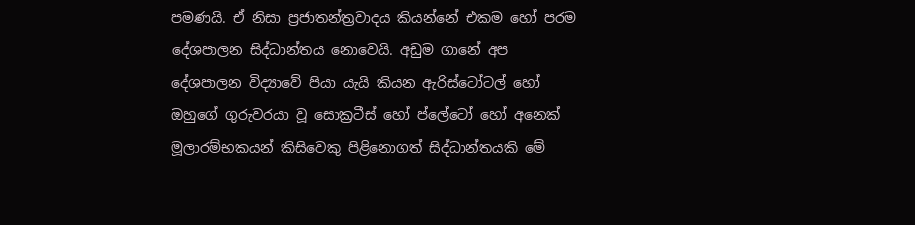පමණයි. ඒ නිසා ප්‍රජාතන්ත්‍රවාදය කියන්නේ එකම හෝ පරම දේශපාලන සිද්ධාන්තය නොවෙයි. අඩුම ගානේ අප දේශපාලන විද්‍යාවේ පියා යැයි කියන ඇරිස්ටෝටල් හෝ ඔහුගේ ගුරුවරයා වූ සොක්‍රටීස් හෝ ප්ලේටෝ හෝ අනෙක් මූලාරම්භකයන් කිසිවෙකු පිළිනොගත් සිද්ධාන්තයකි මේ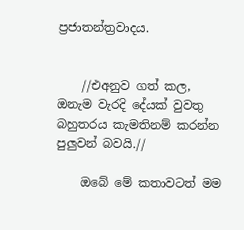ප්‍රජාතන්ත්‍රවාදය.


    //එඅනුව ගත් කල, ඔනැම වැරදි දේයක් වුවතු බහුතරය කැමතිනම් කරන්න පුලුවන් බවයි.//

    ඔබේ මේ කතාවටත් මම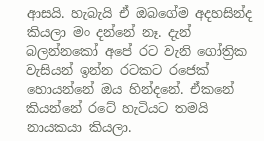ආසයි. හැබැයි ඒ ඔබගේම අදහසින්ද කියලා මං දන්නේ නෑ. දැන් බලන්නකෝ අපේ රට වැනි ගෝත්‍රික වැසියන් ඉන්න රටකට රජෙක් හොයන්නේ ඔය හින්දනේ. ඒකනේ කියන්නේ රටේ හැටියට තමයි නායකයා කියලා.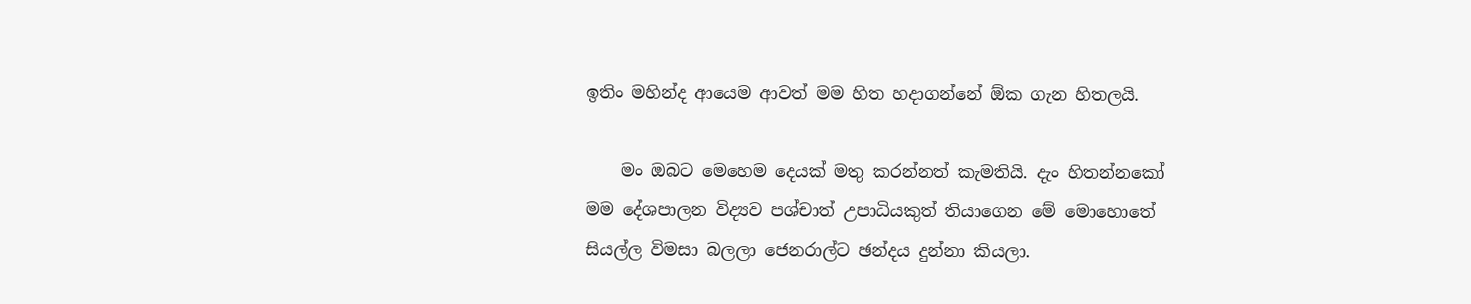ඉතිං මහින්ද ආයෙම ආවත් මම හිත හදාගන්නේ ඕක ගැන හිතලයි.

    මං ඔබට මෙහෙම දෙයක් මතු කරන්නත් කැමතියි. දැං හිතන්නකෝ මම දේශපාලන විද්‍යව පශ්චාත් උපාධියකුත් තියාගෙන මේ මොහොතේ සියල්ල විමසා බලලා ජෙනරාල්ට ඡන්දය දුන්නා කියලා.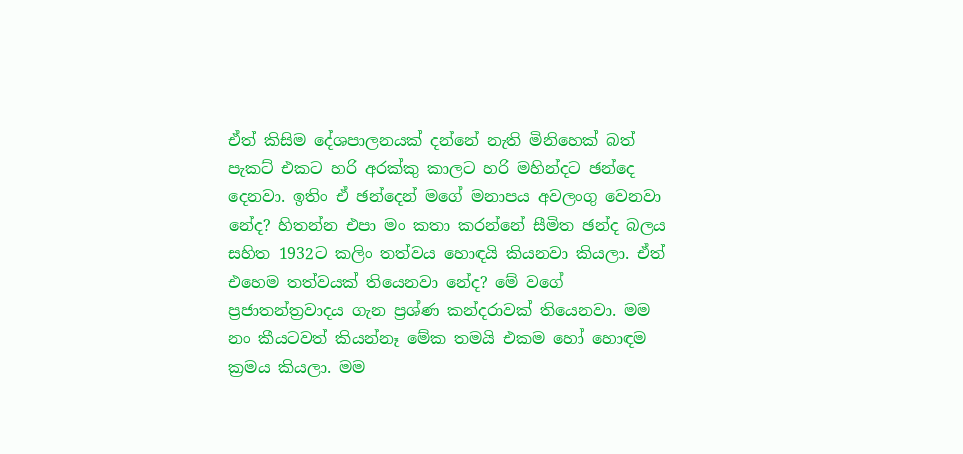ඒත් කිසිම දේශපාලනයක් දන්නේ නැති මිනිහෙක් බත් පැකට් එකට හරි අරක්කු කාලට හරි මහින්දට ඡන්දෙ දෙනවා. ඉතිං ඒ ඡන්දෙන් මගේ මනාපය අවලංගු වෙනවා නේද? හිතන්න එපා මං කතා කරන්නේ සීමිත ඡන්ද බලය සහිත 1932ට කලිං තත්වය හොඳයි කියනවා කියලා. ඒත් එහෙම තත්වයක් තියෙනවා නේද? මේ වගේ ප්‍රජාතන්ත්‍රවාදය ගැන ප්‍රශ්ණ කන්දරාවක් තියෙනවා. මම නං කීයටවත් කියන්නෑ මේක තමයි එකම හෝ හොඳම ක්‍රමය කියලා. මම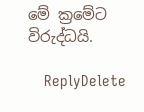මේ ක්‍රමේට විරුද්ධයි.

    ReplyDelete